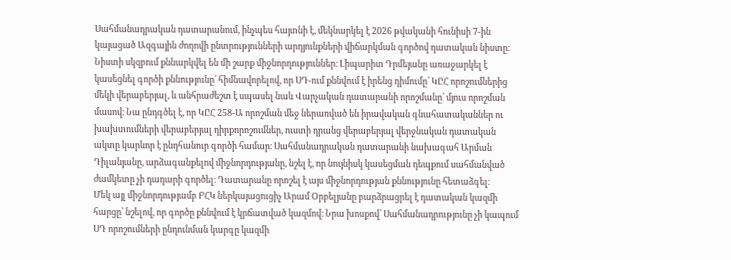Սահմանադրական դատարանում, ինչպես հայտնի է, մեկնարկել է 2026 թվականի հունիսի 7-ին կայացած Ազգային ժողովի ընտրությունների արդյունքների վիճարկման գործով դատական նիստը։
Նիստի սկզբում քննարկվել են մի շարք միջնորդություններ։ Լիպարիտ Դրմեյանը առաջարկել է կասեցնել գործի քննությունը՝ հիմնավորելով, որ ՍԴ-ում քննվում է իրենց դիմումը՝ ԿԸՀ որոշումներից մեկի վերաբերյալ, և անհրաժեշտ է սպասել նաև Վարչական դատարանի որոշմանը՝ մյուս որոշման մասով։ Նա ընդգծել է, որ ԿԸՀ 258-Ա որոշման մեջ ներառված են իրավական գնահատականներ ու խախտումների վերաբերյալ դիրքորոշումներ, ուստի դրանց վերաբերյալ վերջնական դատական ակտը կարևոր է ընդհանուր գործի համար։ Սահմանադրական դատարանի նախագահ Արման Դիլանյանը, արձագանքելով միջնորդությանը, նշել է, որ նույնիսկ կասեցման դեպքում սահմանված ժամկետը չի դադարի գործել։ Դատարանը որոշել է այս միջնորդության քննությունը հետաձգել։
Մեկ այլ միջնորդությամբ ԲՀԿ ներկայացուցիչ Արամ Օրբելյանը բարձրացրել է դատական կազմի հարցը՝ նշելով, որ գործը քննվում է կրճատված կազմով։ Նրա խոսքով՝ Սահմանադրությունը չի կապում ՍԴ որոշումների ընդունման կարգը կազմի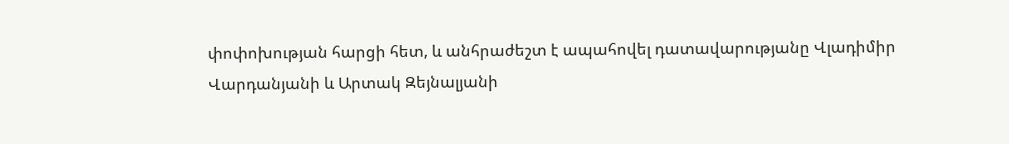փոփոխության հարցի հետ, և անհրաժեշտ է ապահովել դատավարությանը Վլադիմիր Վարդանյանի և Արտակ Զեյնալյանի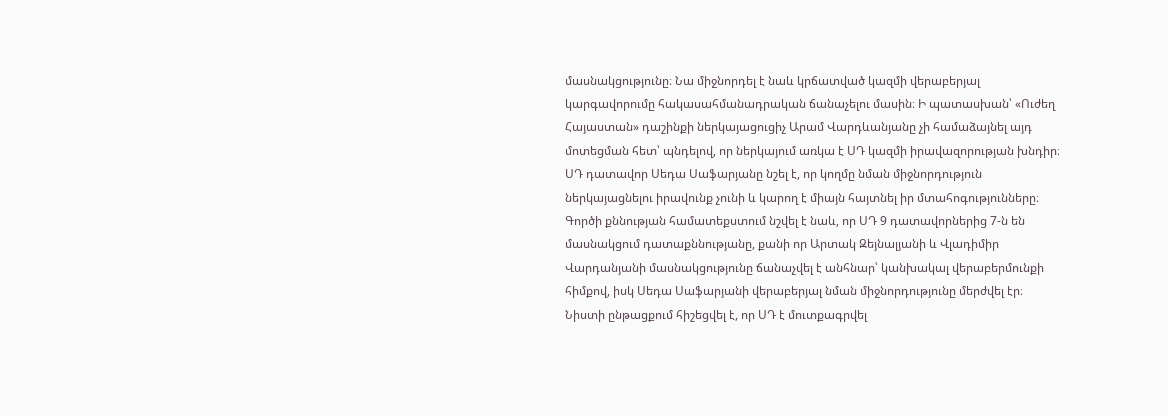մասնակցությունը։ Նա միջնորդել է նաև կրճատված կազմի վերաբերյալ կարգավորումը հակասահմանադրական ճանաչելու մասին։ Ի պատասխան՝ «Ուժեղ Հայաստան» դաշինքի ներկայացուցիչ Արամ Վարդևանյանը չի համաձայնել այդ մոտեցման հետ՝ պնդելով, որ ներկայում առկա է ՍԴ կազմի իրավազորության խնդիր։ ՍԴ դատավոր Սեդա Սաֆարյանը նշել է, որ կողմը նման միջնորդություն ներկայացնելու իրավունք չունի և կարող է միայն հայտնել իր մտահոգությունները։
Գործի քննության համատեքստում նշվել է նաև, որ ՍԴ 9 դատավորներից 7-ն են մասնակցում դատաքննությանը, քանի որ Արտակ Զեյնալյանի և Վլադիմիր Վարդանյանի մասնակցությունը ճանաչվել է անհնար՝ կանխակալ վերաբերմունքի հիմքով, իսկ Սեդա Սաֆարյանի վերաբերյալ նման միջնորդությունը մերժվել էր։
Նիստի ընթացքում հիշեցվել է, որ ՍԴ է մուտքագրվել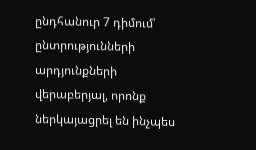ընդհանուր 7 դիմում՝ ընտրությունների արդյունքների վերաբերյալ, որոնք ներկայացրել են ինչպես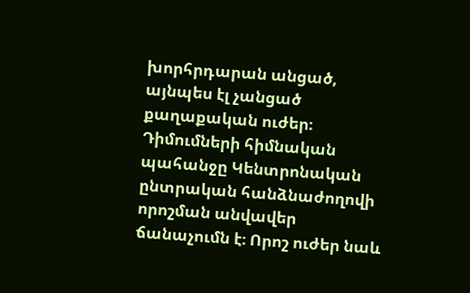խորհրդարան անցած, այնպես էլ չանցած քաղաքական ուժեր։ Դիմումների հիմնական պահանջը Կենտրոնական ընտրական հանձնաժողովի որոշման անվավեր ճանաչումն է։ Որոշ ուժեր նաև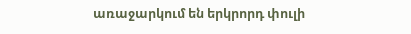առաջարկում են երկրորդ փուլի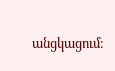անցկացում։